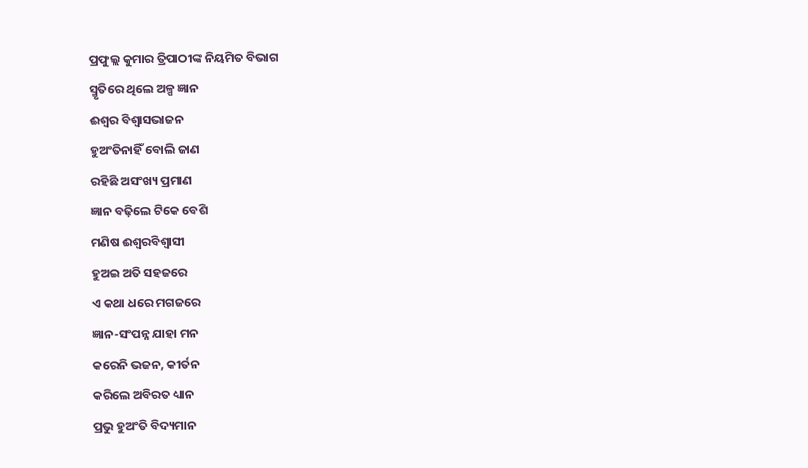ପ୍ରଫୁଲ୍ଲ କୁମାର ତ୍ରିପାଠୀଙ୍କ ନିୟମିତ ବିଭାଗ
ସ୍ମୃତିରେ ଥିଲେ ଅଳ୍ପ ଜ୍ଞାନ
ଈଶ୍ବର ବିଶ୍ବାସଭାଜନ
ହୁଅଂତିନାହିଁ ବୋଲି ଜାଣ
ରହିଛି ଅସଂଖ୍ୟ ପ୍ରମାଣ
ଜ୍ଞାନ ବଢ଼ିଲେ ଟିକେ ବେଶି
ମଣିଷ ଈଶ୍ବରବିଶ୍ବାସୀ
ହୁଅଇ ଅତି ସହଜରେ
ଏ କଥା ଧରେ ମଗଜରେ
ଜ୍ଞାନ-ସଂପନ୍ନ ଯାହା ମନ
କରେନି ଭଜନ, କୀର୍ତନ
କରିଲେ ଅବିରତ ଧ୍ୟାନ
ପ୍ରଭୁ ହୁଅଂତି ବିଦ୍ୟମାନ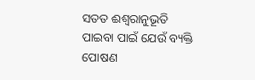ସତତ ଈଶ୍ବରାନୁଭୂତି
ପାଇବା ପାଇଁ ଯେଉଁ ବ୍ୟକ୍ତି
ପୋଷଣ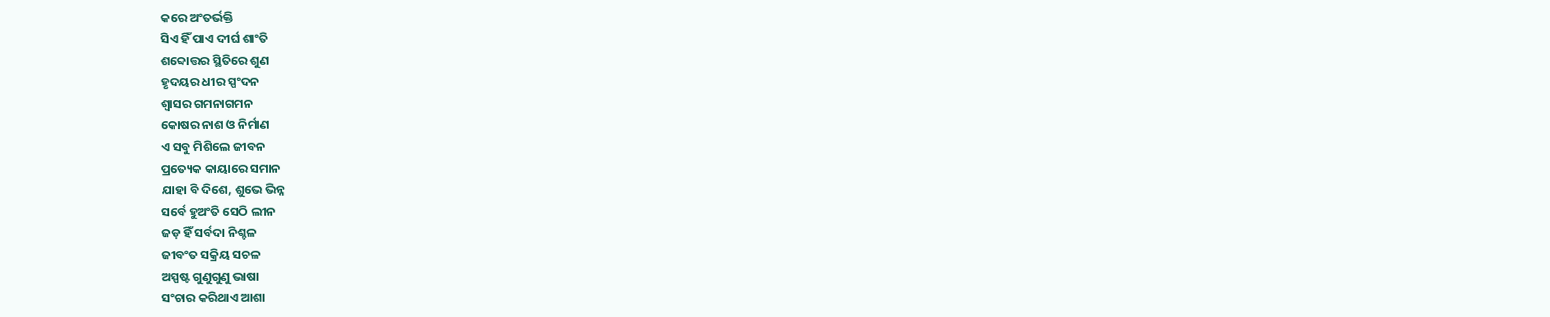କରେ ଅଂତର୍ଭକ୍ତି
ସିଏ ହିଁ ପାଏ ଦୀର୍ଘ ଶାଂତି
ଶବ୍ଦୋତ୍ତର ସ୍ଥିତିରେ ଶୁଣ
ହୃଦୟର ଧୀର ସ୍ପଂଦନ
ଶ୍ବାସର ଗମନାଗମନ
କୋଷର ନାଶ ଓ ନିର୍ମାଣ
ଏ ସବୁ ମିଶିଲେ ଜୀବନ
ପ୍ରତ୍ୟେକ କାୟାରେ ସମାନ
ଯାହା ବି ଦିଶେ, ଶୁଭେ ଭିନ୍ନ
ସର୍ବେ ହୁଅଂତି ସେଠି ଲୀନ
ଜଡ଼ ହିଁ ସର୍ବଦା ନିଶ୍ଚଳ
ଜୀବଂତ ସକ୍ରିୟ ସଚଳ
ଅସ୍ପଷ୍ଟ ଗୁଣୁଗୁଣୁ ଭାଷା
ସଂଚାର କରିଥାଏ ଆଶା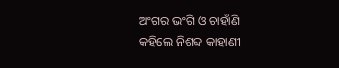ଅଂଗର ଭଂଗି ଓ ଚାହାଁଣି
କହିଲେ ନିଶବ୍ଦ କାହାଣୀ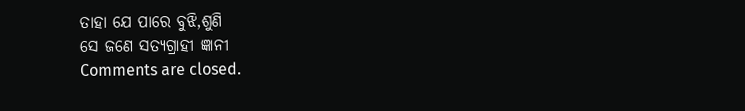ତାହା ଯେ ପାରେ ବୁଝି,ଶୁଣି
ସେ ଜଣେ ସତ୍ୟଗ୍ରାହୀ ଜ୍ଞାନୀ
Comments are closed.